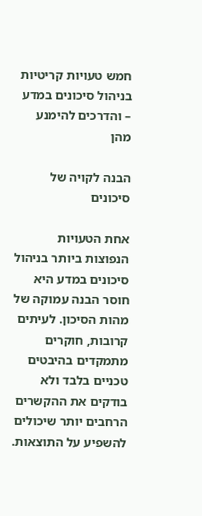חמש טעויות קריטיות בניהול סיכונים במדע – והדרכים להימנע מהן

הבנה לקויה של סיכונים

אחת הטעויות הנפוצות ביותר בניהול סיכונים במדע היא חוסר הבנה עמוקה של מהות הסיכון. לעיתים קרובות, חוקרים מתמקדים בהיבטים טכניים בלבד ולא בודקים את ההקשרים הרחבים יותר שיכולים להשפיע על התוצאות.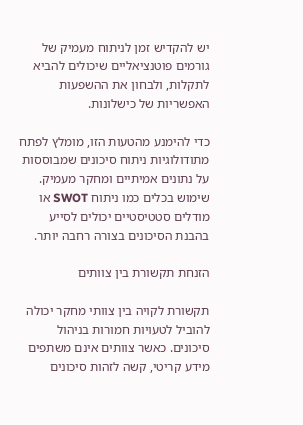יש להקדיש זמן לניתוח מעמיק של גורמים פוטנציאליים שיכולים להביא לתקלות, ולבחון את ההשפעות האפשריות של כישלונות.

כדי להימנע מהטעות הזו, מומלץ לפתח מתודולוגיות ניתוח סיכונים שמבוססות על נתונים אמיתיים ומחקר מעמיק. שימוש בכלים כמו ניתוח SWOT או מודלים סטטיסטיים יכולים לסייע בהבנת הסיכונים בצורה רחבה יותר.

הזנחת תקשורת בין צוותים

תקשורת לקויה בין צוותי מחקר יכולה להוביל לטעויות חמורות בניהול סיכונים. כאשר צוותים אינם משתפים מידע קריטי, קשה לזהות סיכונים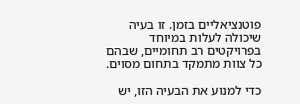פוטנציאליים בזמן. זו בעיה שיכולה לעלות במיוחד בפרויקטים רב תחומיים, שבהם כל צוות מתמקד בתחום מסוים.

כדי למנוע את הבעיה הזו, יש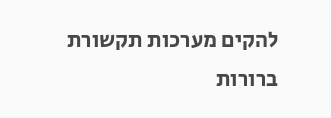להקים מערכות תקשורת ברורות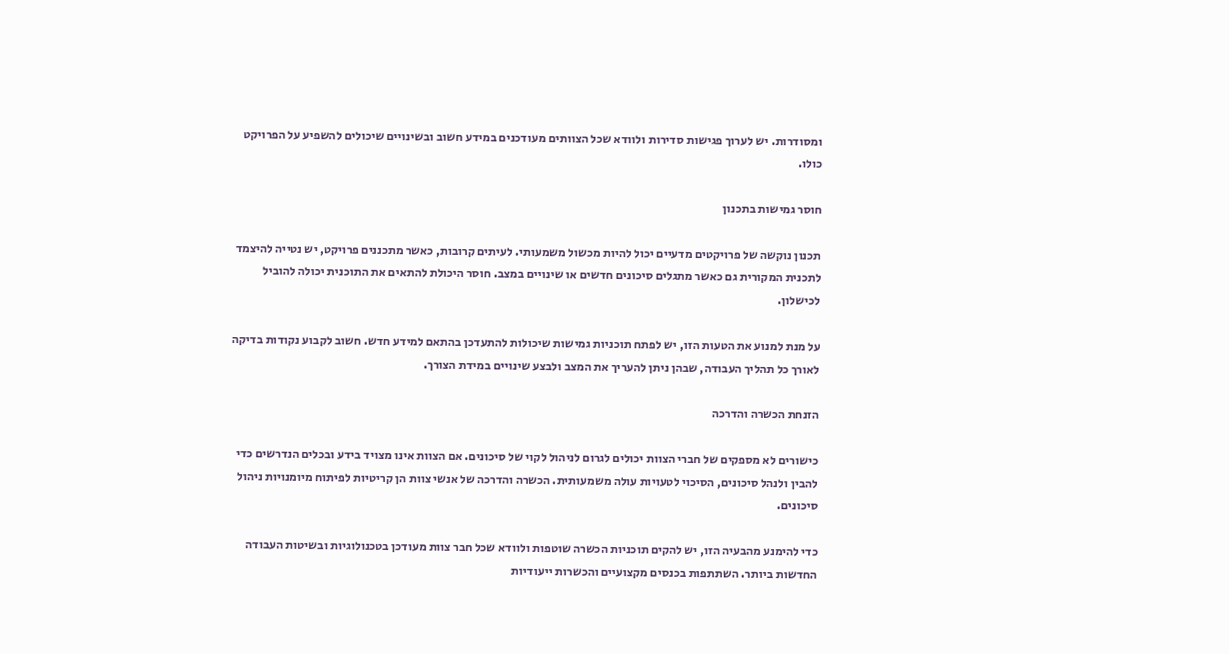ומסודרות. יש לערוך פגישות סדירות ולוודא שכל הצוותים מעודכנים במידע חשוב ובשינויים שיכולים להשפיע על הפרויקט כולו.

חוסר גמישות בתכנון

תכנון נוקשה של פרויקטים מדעיים יכול להיות מכשול משמעותי. לעיתים קרובות, כאשר מתכננים פרויקט, יש נטייה להיצמד לתכנית המקורית גם כאשר מתגלים סיכונים חדשים או שינויים במצב. חוסר היכולת להתאים את התוכנית יכולה להוביל לכישלון.

על מנת למנוע את הטעות הזו, יש לפתח תוכניות גמישות שיכולות להתעדכן בהתאם למידע חדש. חשוב לקבוע נקודות בדיקה לאורך כל תהליך העבודה, שבהן ניתן להעריך את המצב ולבצע שינויים במידת הצורך.

הזנחת הכשרה והדרכה

כישורים לא מספקים של חברי הצוות יכולים לגרום לניהול לקוי של סיכונים. אם הצוות אינו מצויד בידע ובכלים הנדרשים כדי להבין ולנהל סיכונים, הסיכוי לטעויות עולה משמעותית. הכשרה והדרכה של אנשי צוות הן קריטיות לפיתוח מיומנויות ניהול סיכונים.

כדי להימנע מהבעיה הזו, יש להקים תוכניות הכשרה שוטפות ולוודא שכל חבר צוות מעודכן בטכנולוגיות ובשיטות העבודה החדשות ביותר. השתתפות בכנסים מקצועיים והכשרות ייעודיות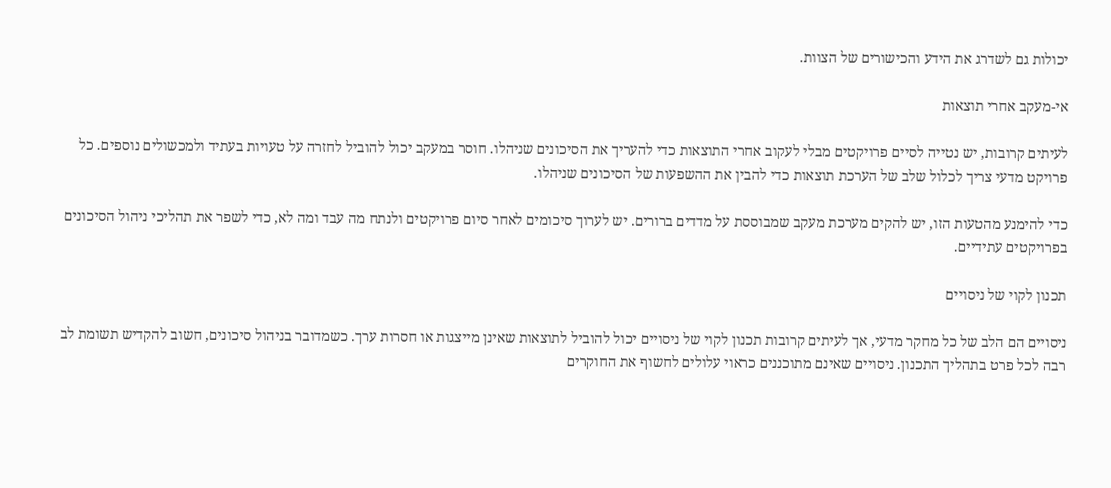יכולות גם לשדרג את הידע והכישורים של הצוות.

אי-מעקב אחרי תוצאות

לעיתים קרובות, יש נטייה לסיים פרויקטים מבלי לעקוב אחרי התוצאות כדי להעריך את הסיכונים שניהלו. חוסר במעקב יכול להוביל לחזרה על טעויות בעתיד ולמכשולים נוספים. כל פרויקט מדעי צריך לכלול שלב של הערכת תוצאות כדי להבין את ההשפעות של הסיכונים שניהלו.

כדי להימנע מהטעות הזו, יש להקים מערכת מעקב שמבוססת על מדדים ברורים. יש לערוך סיכומים לאחר סיום פרויקטים ולנתח מה עבד ומה לא, כדי לשפר את תהליכי ניהול הסיכונים בפרויקטים עתידיים.

תכנון לקוי של ניסויים

ניסויים הם הלב של כל מחקר מדעי, אך לעיתים קרובות תכנון לקוי של ניסויים יכול להוביל לתוצאות שאינן מייצגות או חסרות ערך. כשמדובר בניהול סיכונים, חשוב להקדיש תשומת לב רבה לכל פרט בתהליך התכנון. ניסויים שאינם מתוכננים כראוי עלולים לחשוף את החוקרים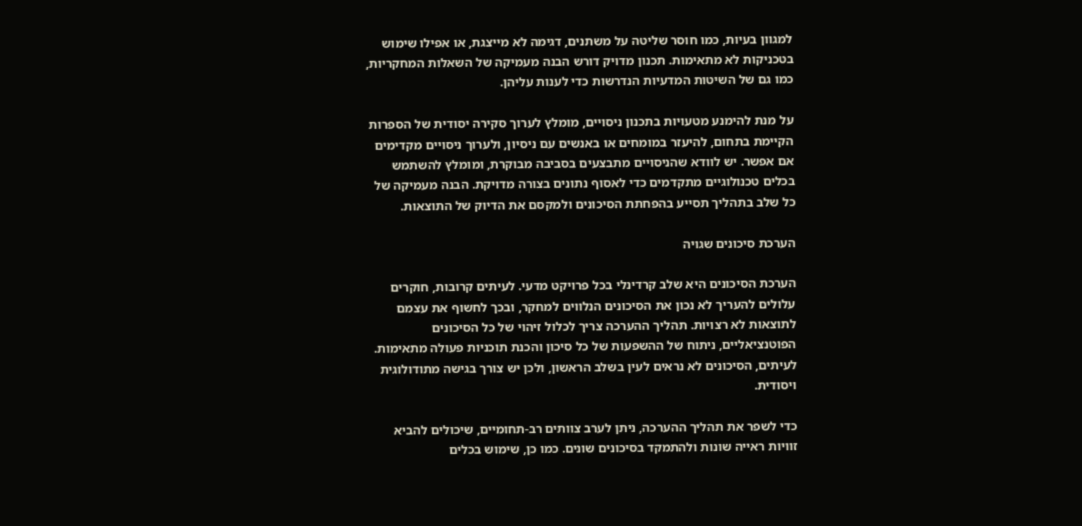למגוון בעיות, כמו חוסר שליטה על משתנים, דגימה לא מייצגת, או אפילו שימוש בטכניקות לא מתאימות. תכנון מדויק דורש הבנה מעמיקה של השאלות המחקריות, כמו גם של השיטות המדעיות הנדרשות כדי לענות עליהן.

על מנת להימנע מטעויות בתכנון ניסויים, מומלץ לערוך סקירה יסודית של הספרות הקיימת בתחום, להיעזר במומחים או באנשים עם ניסיון, ולערוך ניסויים מקדימים אם אפשר. יש לוודא שהניסויים מתבצעים בסביבה מבוקרת, ומומלץ להשתמש בכלים טכנולוגיים מתקדמים כדי לאסוף נתונים בצורה מדויקת. הבנה מעמיקה של כל שלב בתהליך תסייע בהפחתת הסיכונים ולמקסם את הדיוק של התוצאות.

הערכת סיכונים שגויה

הערכת הסיכונים היא שלב קרדינלי בכל פרויקט מדעי. לעיתים קרובות, חוקרים עלולים להעריך לא נכון את הסיכונים הנלווים למחקר, ובכך לחשוף את עצמם לתוצאות לא רצויות. תהליך ההערכה צריך לכלול זיהוי של כל הסיכונים הפוטנציאליים, ניתוח של ההשפעות של כל סיכון והכנת תוכניות פעולה מתאימות. לעיתים, הסיכונים לא נראים לעין בשלב הראשון, ולכן יש צורך בגישה מתודולוגית ויסודית.

כדי לשפר את תהליך ההערכה, ניתן לערב צוותים רב-תחומיים, שיכולים להביא זוויות ראייה שונות ולהתמקד בסיכונים שונים. כמו כן, שימוש בכלים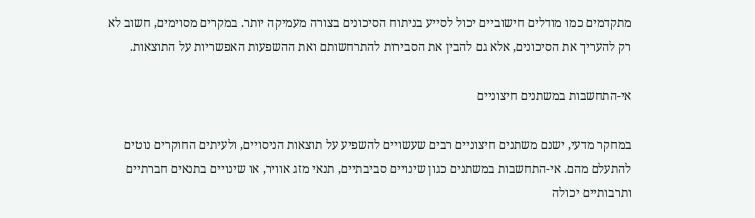מתקדמים כמו מודלים חישוביים יכול לסייע בניתוח הסיכונים בצורה מעמיקה יותר. במקרים מסוימים, חשוב לא רק להעריך את הסיכונים, אלא גם להבין את הסבירות להתרחשותם ואת ההשפעות האפשריות על התוצאות.

אי-התחשבות במשתנים חיצוניים

במחקר מדעי, ישנם משתנים חיצוניים רבים שעשויים להשפיע על תוצאות הניסויים, ולעיתים החוקרים נוטים להתעלם מהם. אי-התחשבות במשתנים כגון שינויים סביבתיים, תנאי מזג אוויר, או שינויים בתנאים חברתיים ותרבותיים יכולה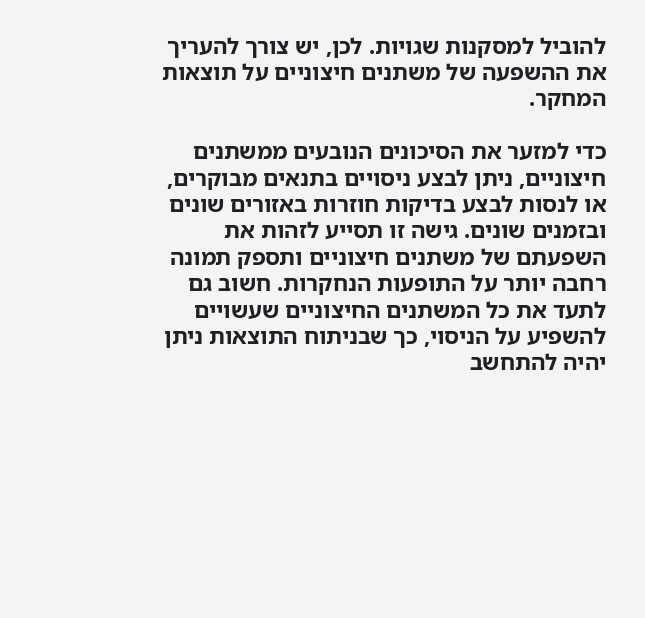להוביל למסקנות שגויות. לכן, יש צורך להעריך את ההשפעה של משתנים חיצוניים על תוצאות המחקר.

כדי למזער את הסיכונים הנובעים ממשתנים חיצוניים, ניתן לבצע ניסויים בתנאים מבוקרים, או לנסות לבצע בדיקות חוזרות באזורים שונים ובזמנים שונים. גישה זו תסייע לזהות את השפעתם של משתנים חיצוניים ותספק תמונה רחבה יותר על התופעות הנחקרות. חשוב גם לתעד את כל המשתנים החיצוניים שעשויים להשפיע על הניסוי, כך שבניתוח התוצאות ניתן יהיה להתחשב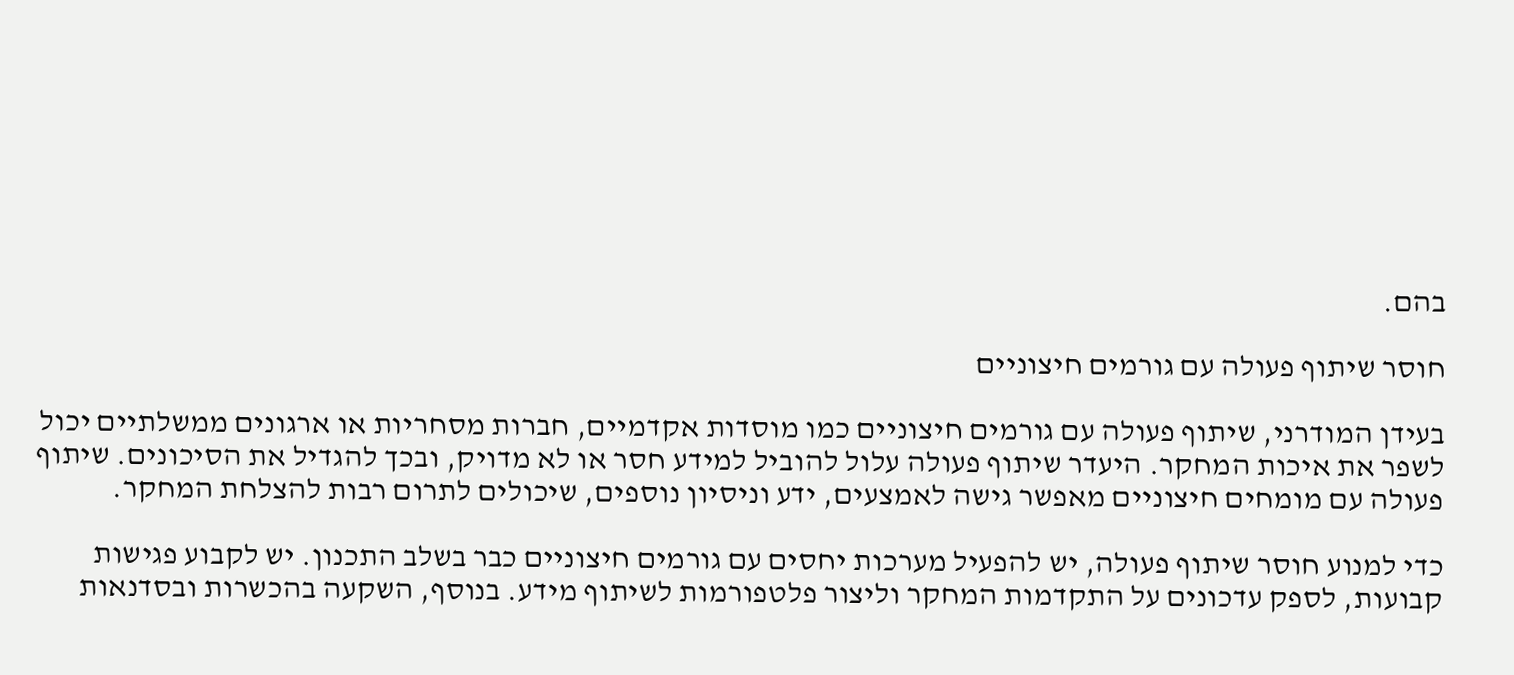בהם.

חוסר שיתוף פעולה עם גורמים חיצוניים

בעידן המודרני, שיתוף פעולה עם גורמים חיצוניים כמו מוסדות אקדמיים, חברות מסחריות או ארגונים ממשלתיים יכול לשפר את איכות המחקר. היעדר שיתוף פעולה עלול להוביל למידע חסר או לא מדויק, ובכך להגדיל את הסיכונים. שיתוף פעולה עם מומחים חיצוניים מאפשר גישה לאמצעים, ידע וניסיון נוספים, שיכולים לתרום רבות להצלחת המחקר.

כדי למנוע חוסר שיתוף פעולה, יש להפעיל מערכות יחסים עם גורמים חיצוניים כבר בשלב התכנון. יש לקבוע פגישות קבועות, לספק עדכונים על התקדמות המחקר וליצור פלטפורמות לשיתוף מידע. בנוסף, השקעה בהכשרות ובסדנאות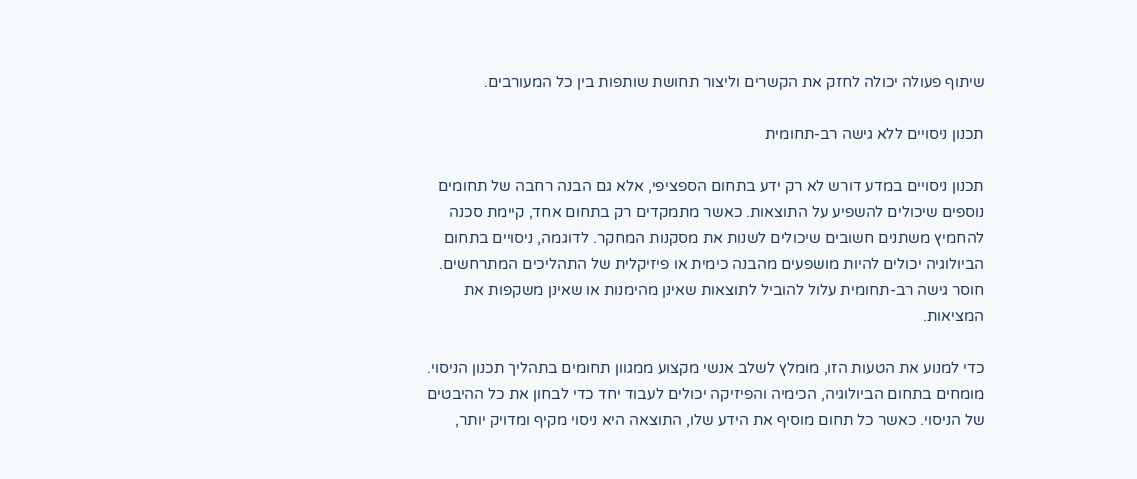שיתוף פעולה יכולה לחזק את הקשרים וליצור תחושת שותפות בין כל המעורבים.

תכנון ניסויים ללא גישה רב-תחומית

תכנון ניסויים במדע דורש לא רק ידע בתחום הספציפי, אלא גם הבנה רחבה של תחומים נוספים שיכולים להשפיע על התוצאות. כאשר מתמקדים רק בתחום אחד, קיימת סכנה להחמיץ משתנים חשובים שיכולים לשנות את מסקנות המחקר. לדוגמה, ניסויים בתחום הביולוגיה יכולים להיות מושפעים מהבנה כימית או פיזיקלית של התהליכים המתרחשים. חוסר גישה רב-תחומית עלול להוביל לתוצאות שאינן מהימנות או שאינן משקפות את המציאות.

כדי למנוע את הטעות הזו, מומלץ לשלב אנשי מקצוע ממגוון תחומים בתהליך תכנון הניסוי. מומחים בתחום הביולוגיה, הכימיה והפיזיקה יכולים לעבוד יחד כדי לבחון את כל ההיבטים של הניסוי. כאשר כל תחום מוסיף את הידע שלו, התוצאה היא ניסוי מקיף ומדויק יותר,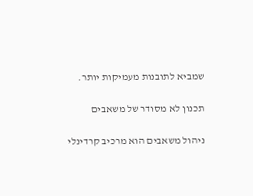שמביא לתובנות מעמיקות יותר.

תכנון לא מסודר של משאבים

ניהול משאבים הוא מרכיב קרדינלי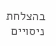בהצלחת ניסויים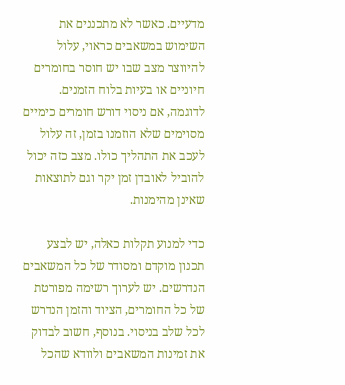מדעיים. כאשר לא מתכננים את השימוש במשאבים כראוי, עלול להיווצר מצב שבו יש חוסר בחומרים חיוניים או בעיות בלוח הזמנים. לדוגמה, אם ניסוי דורש חומרים כימיים מסוימים שלא הוזמנו בזמן, זה עלול לעכב את התהליך כולו. מצב כזה יכול להוביל לאובדן זמן יקר וגם לתוצאות שאינן מהימנות.

כדי למנוע תקלות כאלה, יש לבצע תכנון מוקדם ומסודר של כל המשאבים הנדרשים. יש לערוך רשימה מפורטת של כל החומרים, הציוד והזמן הנדרש לכל שלב בניסוי. בנוסף, חשוב לבדוק את זמינות המשאבים ולוודא שהכל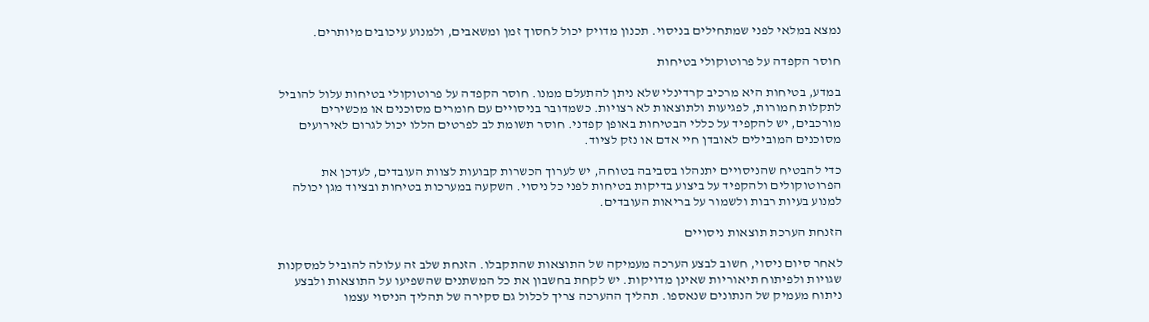נמצא במלאי לפני שמתחילים בניסוי. תכנון מדויק יכול לחסוך זמן ומשאבים, ולמנוע עיכובים מיותרים.

חוסר הקפדה על פרוטוקולי בטיחות

במדע, בטיחות היא מרכיב קרדינלי שלא ניתן להתעלם ממנו. חוסר הקפדה על פרוטוקולי בטיחות עלול להוביל לתקלות חמורות, לפגיעות ולתוצאות לא רצויות. כשמדובר בניסויים עם חומרים מסוכנים או מכשירים מורכבים, יש להקפיד על כללי הבטיחות באופן קפדני. חוסר תשומת לב לפרטים הללו יכול לגרום לאירועים מסוכנים המובילים לאובדן חיי אדם או נזק לציוד.

כדי להבטיח שהניסויים יתנהלו בסביבה בטוחה, יש לערוך הכשרות קבועות לצוות העובדים, לעדכן את הפרוטוקולים ולהקפיד על ביצוע בדיקות בטיחות לפני כל ניסוי. השקעה במערכות בטיחות ובציוד מגן יכולה למנוע בעיות רבות ולשמור על בריאות העובדים.

הזנחת הערכת תוצאות ניסויים

לאחר סיום ניסוי, חשוב לבצע הערכה מעמיקה של התוצאות שהתקבלו. הזנחת שלב זה עלולה להוביל למסקנות שגויות ולפיתוח תיאוריות שאינן מדויקות. יש לקחת בחשבון את כל המשתנים שהשפיעו על התוצאות ולבצע ניתוח מעמיק של הנתונים שנאספו. תהליך ההערכה צריך לכלול גם סקירה של תהליך הניסוי עצמו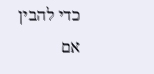כדי להבין אם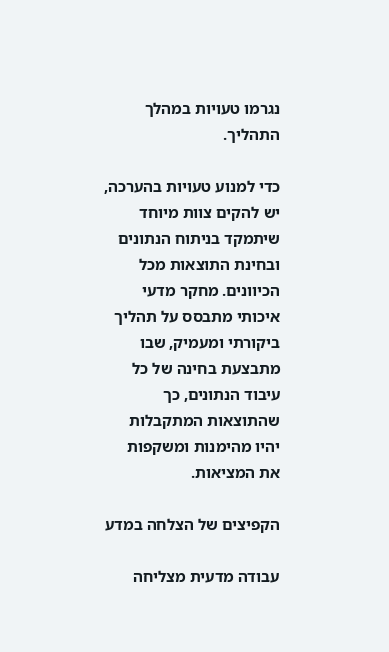נגרמו טעויות במהלך התהליך.

כדי למנוע טעויות בהערכה, יש להקים צוות מיוחד שיתמקד בניתוח הנתונים ובחינת התוצאות מכל הכיוונים. מחקר מדעי איכותי מתבסס על תהליך ביקורתי ומעמיק, שבו מתבצעת בחינה של כל עיבוד הנתונים, כך שהתוצאות המתקבלות יהיו מהימנות ומשקפות את המציאות.

הקפיצים של הצלחה במדע

עבודה מדעית מצליחה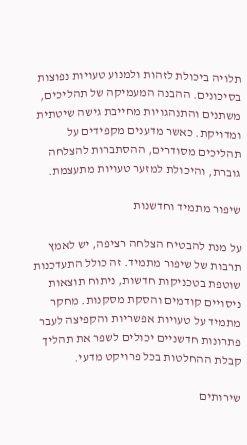תלויה ביכולת לזהות ולמנוע טעויות נפוצות בסיכונים. ההבנה המעמיקה של תהליכים, משתנים והתנהגויות מחייבת גישה שיטתית ומדויקת. כאשר מדענים מקפידים על תהליכים מסודרים, ההסתברות להצלחה גוברת, והיכולת למזער טעויות מתעצמת.

שיפור מתמיד וחדשנות

על מנת להבטיח הצלחה רציפה, יש לאמץ תרבות של שיפור מתמיד. זה כולל התעדכנות שוטפת בטכניקות חדשות, ניתוח תוצאות ניסויים קודמים והסקת מסקנות. מחקר מתמיד על טעויות אפשריות והקפיצה לעבר פתרונות חדשניים יכולים לשפר את תהליך קבלת ההחלטות בכל פרויקט מדעי.

שירותים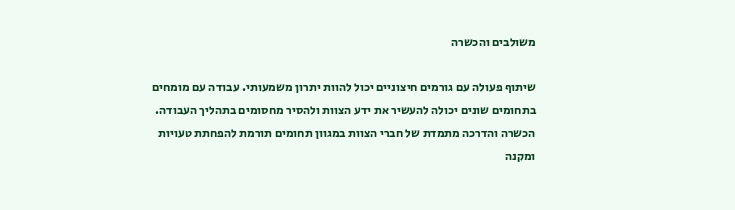משולבים והכשרה

שיתוף פעולה עם גורמים חיצוניים יכול להוות יתרון משמעותי. עבודה עם מומחים בתחומים שונים יכולה להעשיר את ידע הצוות ולהסיר מחסומים בתהליך העבודה. הכשרה והדרכה מתמדת של חברי הצוות במגוון תחומים תורמת להפחתת טעויות ומקנה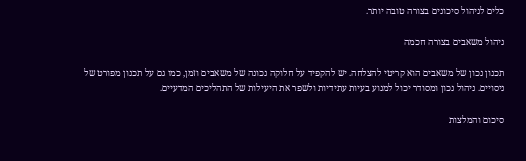כלים לניהול סיכונים בצורה טובה יותר.

ניהול משאבים בצורה חכמה

תכנון נכון של משאבים הוא קריטי להצלחה. יש להקפיד על חלוקה נכונה של משאבים וזמן, כמו גם על תכנון מפורט של ניסויים. ניהול נכון ומסודר יכול למנוע בעיות עתידיות ולשפר את היעילות של התהליכים המדעיים.

סיכום והמלצות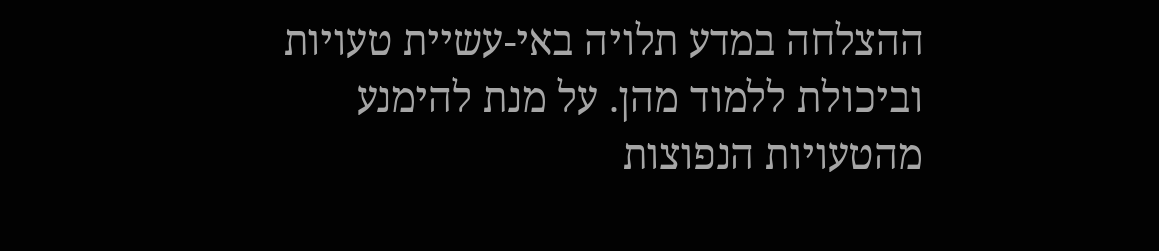ההצלחה במדע תלויה באי-עשיית טעויות וביכולת ללמוד מהן. על מנת להימנע מהטעויות הנפוצות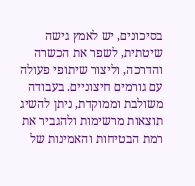בסיכונים, יש לאמץ גישה שיטתית, לשפר את הכשרה והדרכה, וליצור שיתופי פעולה עם גורמים חיצוניים. בעבודה משולבת וממוקדת, ניתן להשיג תוצאות מרשימות ולהגביר את רמת הבטיחות והאמינות של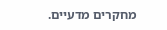מחקרים מדעיים.